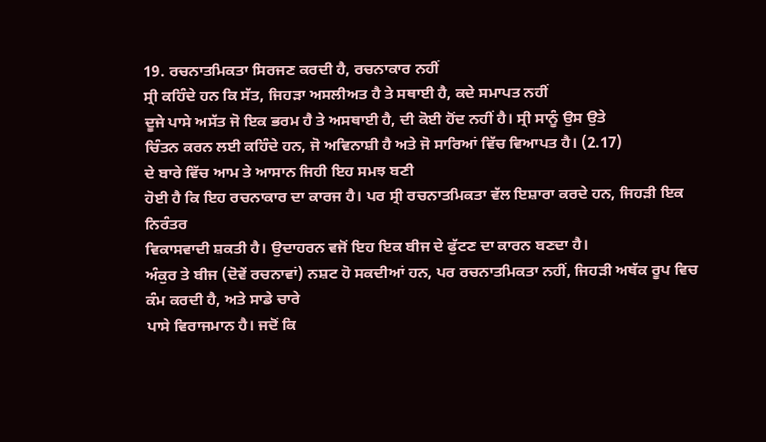19. ਰਚਨਾਤਮਿਕਤਾ ਸਿਰਜਣ ਕਰਦੀ ਹੈ, ਰਚਨਾਕਾਰ ਨਹੀਂ
ਸ੍ਰੀ ਕਹਿੰਦੇ ਹਨ ਕਿ ਸੱਤ, ਜਿਹੜਾ ਅਸਲੀਅਤ ਹੈ ਤੇ ਸਥਾਈ ਹੈ, ਕਦੇ ਸਮਾਪਤ ਨਹੀਂ
ਦੂਜੇ ਪਾਸੇ ਅਸੱਤ ਜੋ ਇਕ ਭਰਮ ਹੈ ਤੇ ਅਸਥਾਈ ਹੈ, ਦੀ ਕੋਈ ਹੋਂਦ ਨਹੀਂ ਹੈ। ਸ੍ਰੀ ਸਾਨੂੰ ਉਸ ਉਤੇ
ਚਿੰਤਨ ਕਰਨ ਲਈ ਕਹਿੰਦੇ ਹਨ, ਜੋ ਅਵਿਨਾਸ਼ੀ ਹੈ ਅਤੇ ਜੋ ਸਾਰਿਆਂ ਵਿੱਚ ਵਿਆਪਤ ਹੈ। (2.17)
ਦੇ ਬਾਰੇ ਵਿੱਚ ਆਮ ਤੇ ਆਸਾਨ ਜਿਹੀ ਇਹ ਸਮਝ ਬਣੀ
ਹੋਈ ਹੈ ਕਿ ਇਹ ਰਚਨਾਕਾਰ ਦਾ ਕਾਰਜ ਹੈ। ਪਰ ਸ੍ਰੀ ਰਚਨਾਤਮਿਕਤਾ ਵੱਲ ਇਸ਼ਾਰਾ ਕਰਦੇ ਹਨ, ਜਿਹੜੀ ਇਕ ਨਿਰੰਤਰ
ਵਿਕਾਸਵਾਦੀ ਸ਼ਕਤੀ ਹੈ। ਉਦਾਹਰਨ ਵਜੋਂ ਇਹ ਇਕ ਬੀਜ ਦੇ ਫੁੱਟਣ ਦਾ ਕਾਰਨ ਬਣਦਾ ਹੈ।
ਅੰਕੁਰ ਤੇ ਬੀਜ (ਦੋਵੇਂ ਰਚਨਾਵਾਂ) ਨਸ਼ਟ ਹੋ ਸਕਦੀਆਂ ਹਨ, ਪਰ ਰਚਨਾਤਮਿਕਤਾ ਨਹੀਂ, ਜਿਹੜੀ ਅਥੱਕ ਰੂਪ ਵਿਚ ਕੰਮ ਕਰਦੀ ਹੈ, ਅਤੇ ਸਾਡੇ ਚਾਰੇ
ਪਾਸੇ ਵਿਰਾਜਮਾਨ ਹੈ। ਜਦੋਂ ਕਿ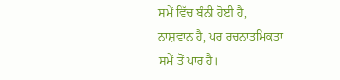ਸਮੇਂ ਵਿੱਚ ਬੰਨੀ ਹੋਈ ਹੈ,
ਨਾਸ਼ਵਾਨ ਹੈ, ਪਰ ਰਚਨਾਤਮਿਕਤਾ
ਸਮੇਂ ਤੋਂ ਪਾਰ ਹੈ।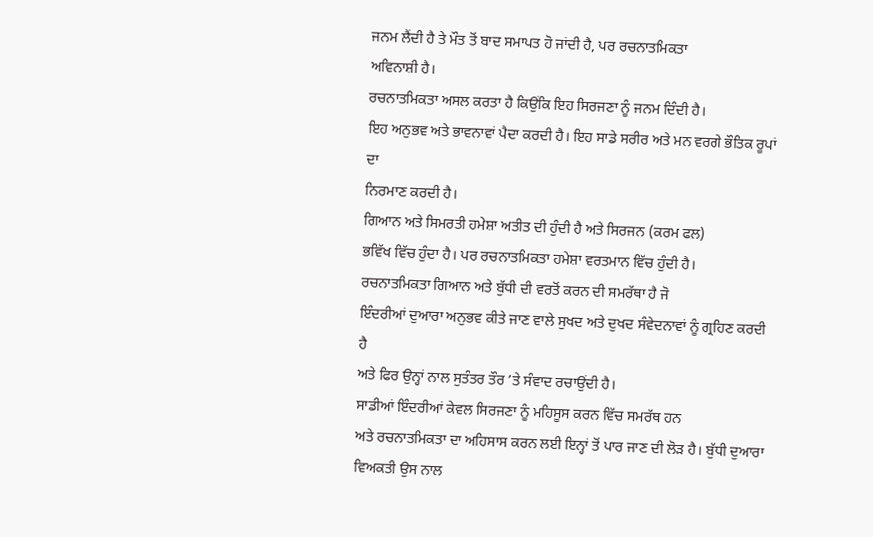ਜਨਮ ਲੈਂਦੀ ਹੈ ਤੇ ਮੌਤ ਤੋਂ ਬਾਦ ਸਮਾਪਤ ਹੋ ਜਾਂਦੀ ਹੈ, ਪਰ ਰਚਨਾਤਮਿਕਤਾ
ਅਵਿਨਾਸ਼ੀ ਹੈ।
ਰਚਨਾਤਮਿਕਤਾ ਅਸਲ ਕਰਤਾ ਹੈ ਕਿਉਂਕਿ ਇਹ ਸਿਰਜਣਾ ਨੂੰ ਜਨਮ ਦਿੰਦੀ ਹੈ।
ਇਹ ਅਨੁਭਵ ਅਤੇ ਭਾਵਨਾਵਾਂ ਪੈਦਾ ਕਰਦੀ ਹੈ। ਇਹ ਸਾਡੇ ਸਰੀਰ ਅਤੇ ਮਨ ਵਰਗੇ ਭੌਤਿਕ ਰੂਪਾਂ ਦਾ
ਨਿਰਮਾਣ ਕਰਦੀ ਹੈ।
ਗਿਆਨ ਅਤੇ ਸਿਮਰਤੀ ਹਮੇਸ਼ਾ ਅਤੀਤ ਦੀ ਹੁੰਦੀ ਹੈ ਅਤੇ ਸਿਰਜਨ (ਕਰਮ ਫਲ)
ਭਵਿੱਖ ਵਿੱਚ ਹੁੰਦਾ ਹੈ। ਪਰ ਰਚਨਾਤਮਿਕਤਾ ਹਮੇਸ਼ਾ ਵਰਤਮਾਨ ਵਿੱਚ ਹੁੰਦੀ ਹੈ।
ਰਚਨਾਤਮਿਕਤਾ ਗਿਆਨ ਅਤੇ ਬੁੱਧੀ ਦੀ ਵਰਤੋਂ ਕਰਨ ਦੀ ਸਮਰੱਥਾ ਹੈ ਜੋ
ਇੰਦਰੀਆਂ ਦੁਆਰਾ ਅਨੁਭਵ ਕੀਤੇ ਜਾਣ ਵਾਲੇ ਸੁਖਦ ਅਤੇ ਦੁਖਦ ਸੰਵੇਦਨਾਵਾਂ ਨੂੰ ਗ੍ਰਹਿਣ ਕਰਦੀ ਹੈ
ਅਤੇ ਫਿਰ ਉਨ੍ਹਾਂ ਨਾਲ ਸੁਤੰਤਰ ਤੌਰ ’ਤੇ ਸੰਵਾਦ ਰਚਾਉਂਦੀ ਹੈ।
ਸਾਡੀਆਂ ਇੰਦਰੀਆਂ ਕੇਵਲ ਸਿਰਜਣਾ ਨੂੰ ਮਹਿਸੂਸ ਕਰਨ ਵਿੱਚ ਸਮਰੱਥ ਹਨ
ਅਤੇ ਰਚਨਾਤਮਿਕਤਾ ਦਾ ਅਹਿਸਾਸ ਕਰਨ ਲਈ ਇਨ੍ਹਾਂ ਤੋਂ ਪਾਰ ਜਾਣ ਦੀ ਲੋੜ ਹੈ। ਬੁੱਧੀ ਦੁਆਰਾ
ਵਿਅਕਤੀ ਉਸ ਨਾਲ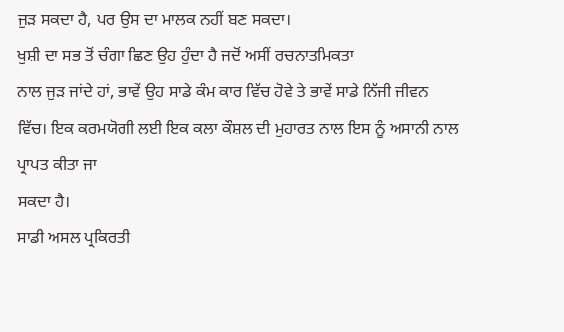ਜੁੜ ਸਕਦਾ ਹੈ, ਪਰ ਉਸ ਦਾ ਮਾਲਕ ਨਹੀਂ ਬਣ ਸਕਦਾ।
ਖੁਸ਼ੀ ਦਾ ਸਭ ਤੋਂ ਚੰਗਾ ਛਿਣ ਉਹ ਹੁੰਦਾ ਹੈ ਜਦੋਂ ਅਸੀਂ ਰਚਨਾਤਮਿਕਤਾ
ਨਾਲ ਜੁੜ ਜਾਂਦੇ ਹਾਂ, ਭਾਵੇਂ ਉਹ ਸਾਡੇ ਕੰਮ ਕਾਰ ਵਿੱਚ ਹੋਵੇ ਤੇ ਭਾਵੇਂ ਸਾਡੇ ਨਿੱਜੀ ਜੀਵਨ
ਵਿੱਚ। ਇਕ ਕਰਮਯੋਗੀ ਲਈ ਇਕ ਕਲਾ ਕੌਸ਼ਲ ਦੀ ਮੁਹਾਰਤ ਨਾਲ ਇਸ ਨੂੰ ਅਸਾਨੀ ਨਾਲ ਪ੍ਰਾਪਤ ਕੀਤਾ ਜਾ
ਸਕਦਾ ਹੈ।
ਸਾਡੀ ਅਸਲ ਪ੍ਰਕਿਰਤੀ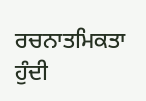ਰਚਨਾਤਮਿਕਤਾ ਹੁੰਦੀ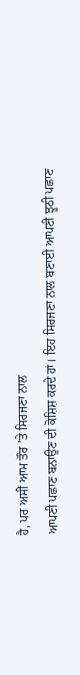ਹੈ, ਪਰ ਅਸੀਂ ਆਮ ਤੌਰ ’ਤੇ ਸਿਰਜਣਾ ਨਾਲ
ਆਪਣੀ ਪਛਾਣ ਬਨਾਉਣ ਦੀ ਕੋਸ਼ਿਸ਼ ਕਰਦੇ ਹਾਂ। ਇਹ ਸਿਰਜਣਾ ਨਾਲ ਬਣਾਈ ਆਪਣੀ ਝੂਠੀ ਪਛਾਣ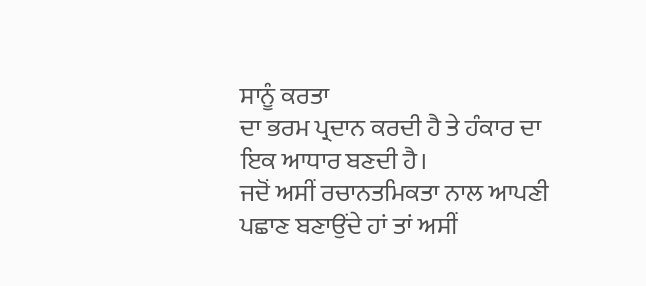ਸਾਨੂੰ ਕਰਤਾ
ਦਾ ਭਰਮ ਪ੍ਰਦਾਨ ਕਰਦੀ ਹੈ ਤੇ ਹੰਕਾਰ ਦਾ ਇਕ ਆਧਾਰ ਬਣਦੀ ਹੈ।
ਜਦੋਂ ਅਸੀਂ ਰਚਾਨਤਮਿਕਤਾ ਨਾਲ ਆਪਣੀ ਪਛਾਣ ਬਣਾਉਂਦੇ ਹਾਂ ਤਾਂ ਅਸੀਂ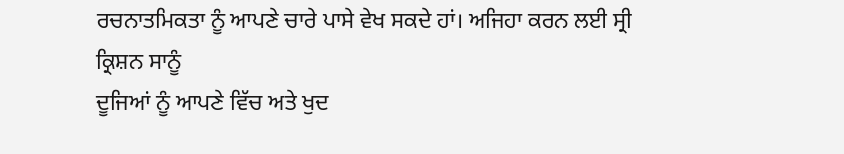ਰਚਨਾਤਮਿਕਤਾ ਨੂੰ ਆਪਣੇ ਚਾਰੇ ਪਾਸੇ ਵੇਖ ਸਕਦੇ ਹਾਂ। ਅਜਿਹਾ ਕਰਨ ਲਈ ਸ੍ਰੀ ਕ੍ਰਿਸ਼ਨ ਸਾਨੂੰ
ਦੂਜਿਆਂ ਨੂੰ ਆਪਣੇ ਵਿੱਚ ਅਤੇ ਖੁਦ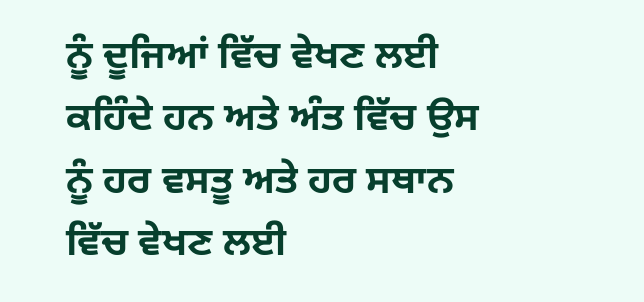ਨੂੰ ਦੂਜਿਆਂ ਵਿੱਚ ਵੇਖਣ ਲਈ ਕਹਿੰਦੇ ਹਨ ਅਤੇ ਅੰਤ ਵਿੱਚ ਉਸ
ਨੂੰ ਹਰ ਵਸਤੂ ਅਤੇ ਹਰ ਸਥਾਨ ਵਿੱਚ ਵੇਖਣ ਲਈ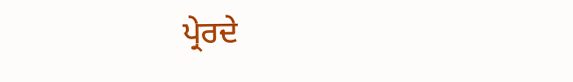ਪ੍ਰੇਰਦੇ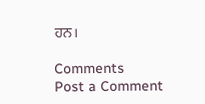ਹਨ।

Comments
Post a Comment